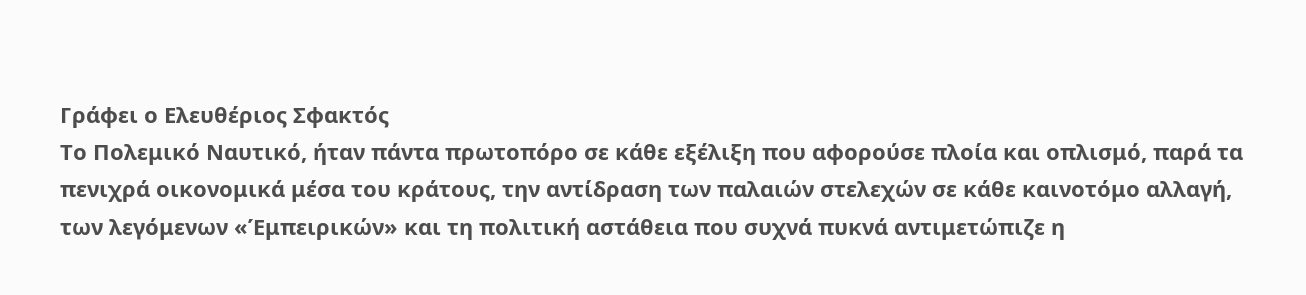Γράφει ο Ελευθέριος Σφακτός
Το Πολεμικό Ναυτικό, ήταν πάντα πρωτοπόρο σε κάθε εξέλιξη που αφορούσε πλοία και οπλισμό, παρά τα πενιχρά οικονομικά μέσα του κράτους, την αντίδραση των παλαιών στελεχών σε κάθε καινοτόμο αλλαγή, των λεγόμενων «Έμπειρικών» και τη πολιτική αστάθεια που συχνά πυκνά αντιμετώπιζε η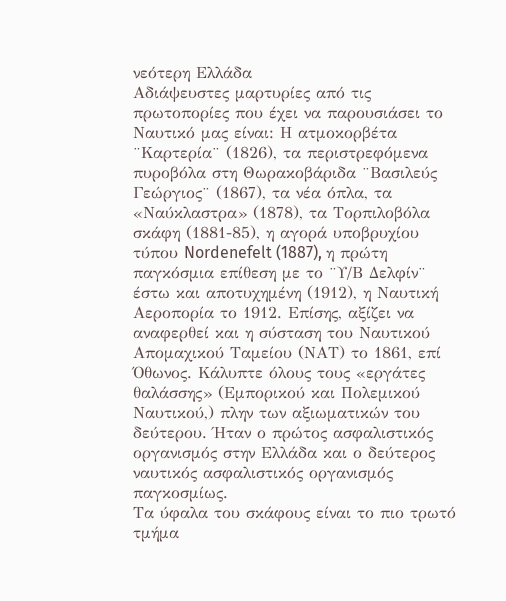νεότερη Ελλάδα
Αδιάψευστες μαρτυρίες από τις πρωτοπορίες που έχει να παρουσιάσει το Ναυτικό μας είναι: Η ατμοκορβέτα ¨Καρτερία¨ (1826), τα περιστρεφόμενα πυροβόλα στη Θωρακοβάριδα ¨Βασιλεύς Γεώργιος¨ (1867), τα νέα όπλα, τα «Ναύκλαστρα» (1878), τα Τορπιλοβόλα σκάφη (1881-85), η αγορά υποβρυχίου τύπου Nordenefelt (1887), η πρώτη παγκόσμια επίθεση με το ¨Υ/Β Δελφίν¨ έστω και αποτυχημένη (1912), η Ναυτική Αεροπορία το 1912. Επίσης, αξίζει να αναφερθεί και η σύσταση του Ναυτικού Απομαχικού Ταμείου (ΝΑΤ) το 1861, επί Όθωνος. Κάλυπτε όλους τους «εργάτες θαλάσσης» (Εμπορικού και Πολεμικού Ναυτικού,) πλην των αξιωματικών του δεύτερου. Ήταν ο πρώτος ασφαλιστικός οργανισμός στην Ελλάδα και ο δεύτερος ναυτικός ασφαλιστικός οργανισμός παγκοσμίως.
Τα ύφαλα του σκάφους είναι το πιο τρωτό τμήμα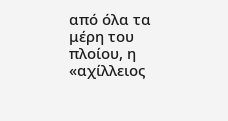από όλα τα μέρη του πλοίου, η «αχίλλειος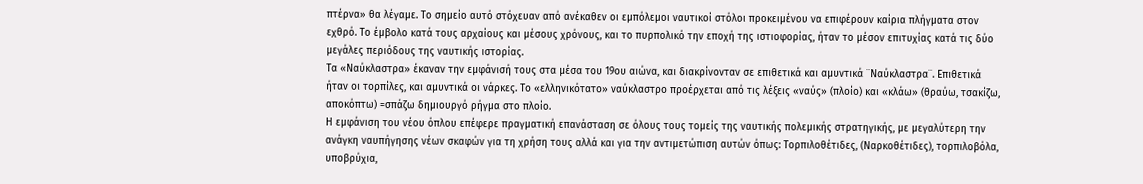πτέρνα» θα λέγαμε. Το σημείο αυτό στόχευαν από ανέκαθεν οι εμπόλεμοι ναυτικοί στόλοι προκειμένου να επιφέρουν καίρια πλήγματα στον εχθρό. Το έμβολο κατά τους αρχαίους και μέσους χρόνους, και το πυρπολικό την εποχή της ιστιοφορίας, ήταν το μέσον επιτυχίας κατά τις δύο μεγάλες περιόδους της ναυτικής ιστορίας.
Τα «Ναύκλαστρα» έκαναν την εμφάνισή τους στα μέσα του 19ου αιώνα, και διακρίνονταν σε επιθετικά και αμυντικά ¨Ναύκλαστρα¨. Επιθετικά ήταν οι τορπίλες, και αμυντικά οι νάρκες. Το «ελληνικότατο» ναύκλαστρο προέρχεται από τις λέξεις «ναύς» (πλοίο) και «κλάω» (θραύω, τσακίζω, αποκόπτω) =σπάζω δημιουργό ρήγμα στο πλοίο.
Η εμφάνιση του νέου όπλου επέφερε πραγματική επανάσταση σε όλους τους τομείς της ναυτικής πολεμικής στρατηγικής, με μεγαλύτερη την ανάγκη ναυπήγησης νέων σκαφών για τη χρήση τους αλλά και για την αντιμετώπιση αυτών όπως: Τορπιλοθέτιδες, (Ναρκοθέτιδες), τορπιλοβόλα, υποβρύχια,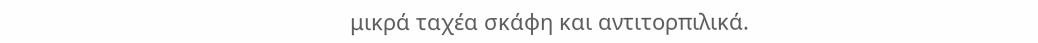μικρά ταχέα σκάφη και αντιτορπιλικά.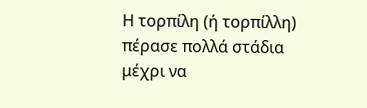Η τορπίλη (ή τορπίλλη) πέρασε πολλά στάδια μέχρι να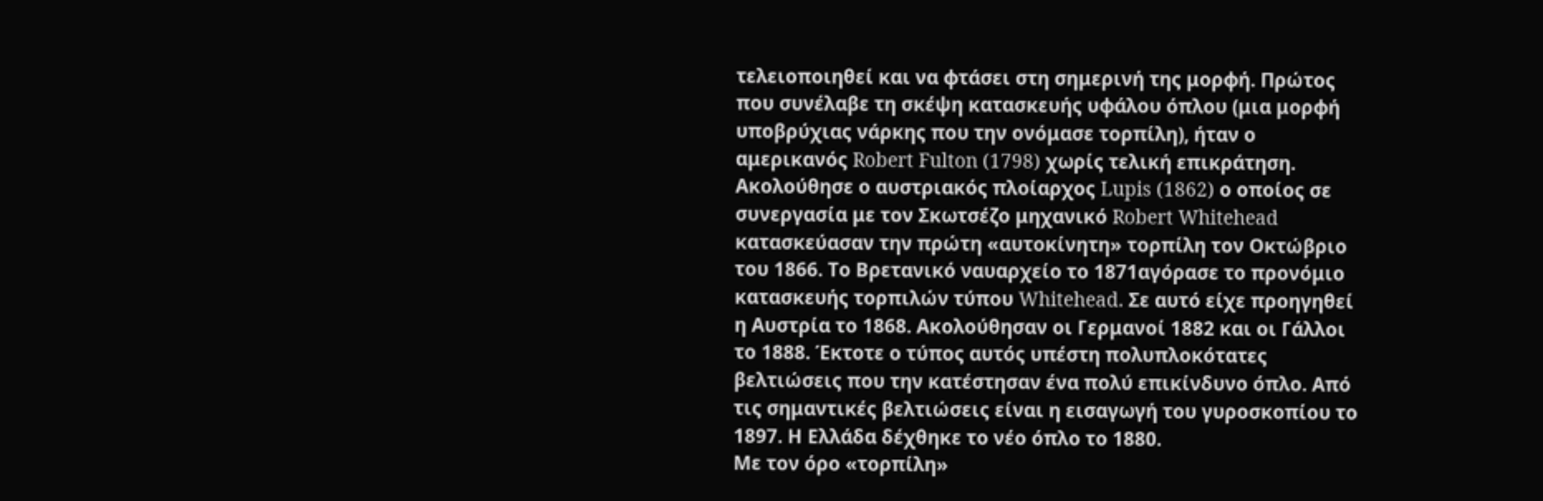τελειοποιηθεί και να φτάσει στη σημερινή της μορφή. Πρώτος που συνέλαβε τη σκέψη κατασκευής υφάλου όπλου (μια μορφή υποβρύχιας νάρκης που την ονόμασε τορπίλη), ήταν ο αμερικανός Robert Fulton (1798) χωρίς τελική επικράτηση. Ακολούθησε ο αυστριακός πλοίαρχος Lupis (1862) ο οποίος σε συνεργασία με τον Σκωτσέζο μηχανικό Robert Whitehead κατασκεύασαν την πρώτη «αυτοκίνητη» τορπίλη τον Οκτώβριο του 1866. Το Βρετανικό ναυαρχείο το 1871αγόρασε το προνόμιο κατασκευής τορπιλών τύπου Whitehead. Σε αυτό είχε προηγηθεί η Αυστρία το 1868. Ακολούθησαν οι Γερμανοί 1882 και οι Γάλλοι το 1888. Έκτοτε ο τύπος αυτός υπέστη πολυπλοκότατες βελτιώσεις που την κατέστησαν ένα πολύ επικίνδυνο όπλο. Από τις σημαντικές βελτιώσεις είναι η εισαγωγή του γυροσκοπίου το 1897. Η Ελλάδα δέχθηκε το νέο όπλο το 1880.
Με τον όρο «τορπίλη»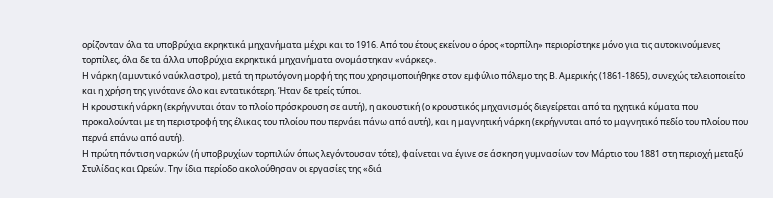ορίζονταν όλα τα υποβρύχια εκρηκτικά μηχανήματα μέχρι και το 1916. Από του έτους εκείνου ο όρος «τορπίλη» περιορίστηκε μόνο για τις αυτοκινούμενες τορπίλες, όλα δε τα άλλα υποβρύχια εκρηκτικά μηχανήματα ονομάστηκαν «νάρκες».
Η νάρκη (αμυντικό ναύκλαστρο), μετά τη πρωτόγονη μορφή της που χρησιμοποιήθηκε στον εμφύλιο πόλεμο της Β. Αμερικής (1861-1865), συνεχώς τελειοποιείτο και η χρήση της γινότανε όλο και εντατικότερη. Ήταν δε τρείς τύποι.
Η κρουστική νάρκη (εκρήγνυται όταν το πλοίο πρόσκρουση σε αυτή), η ακουστική (ο κρουστικός μηχανισμός διεγείρεται από τα ηχητικά κύματα που προκαλούνται με τη περιστροφή της έλικας του πλοίου που περνάει πάνω από αυτή), και η μαγνητική νάρκη (εκρήγνυται από το μαγνητικό πεδίο του πλοίου που περνά επάνω από αυτή).
Η πρώτη πόντιση ναρκών (ή υποβρυχίων τορπιλών όπως λεγόντουσαν τότε), φαίνεται να έγινε σε άσκηση γυμνασίων τον Μάρτιο του 1881 στη περιοχή μεταξύ Στυλίδας και Ωρεών. Την ίδια περίοδο ακολούθησαν οι εργασίες της «διά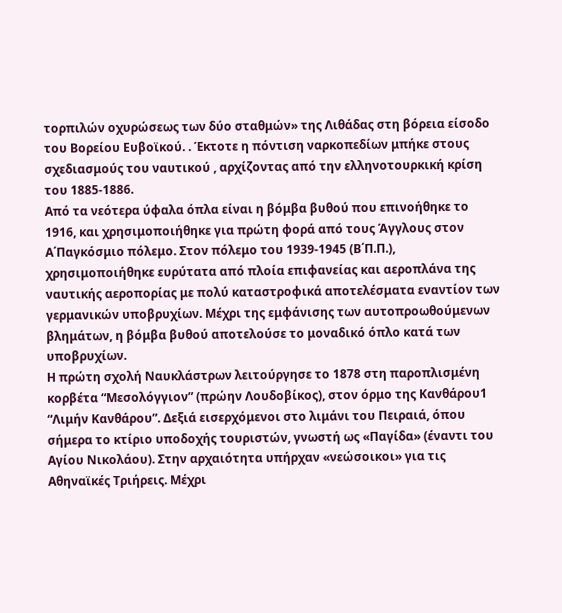τορπιλών οχυρώσεως των δύο σταθμών» της Λιθάδας στη βόρεια είσοδο του Βορείου Ευβοϊκού. . Έκτοτε η πόντιση ναρκοπεδίων μπήκε στους σχεδιασμούς του ναυτικού , αρχίζοντας από την ελληνοτουρκική κρίση του 1885-1886.
Από τα νεότερα ύφαλα όπλα είναι η βόμβα βυθού που επινοήθηκε το 1916, και χρησιμοποιήθηκε για πρώτη φορά από τους Άγγλους στον Α΄Παγκόσμιο πόλεμο. Στον πόλεμο του 1939-1945 (Β΄Π.Π.), χρησιμοποιήθηκε ευρύτατα από πλοία επιφανείας και αεροπλάνα της ναυτικής αεροπορίας με πολύ καταστροφικά αποτελέσματα εναντίον των γερμανικών υποβρυχίων. Μέχρι της εμφάνισης των αυτοπροωθούμενων βλημάτων, η βόμβα βυθού αποτελούσε το μοναδικό όπλο κατά των υποβρυχίων.
Η πρώτη σχολή Ναυκλάστρων λειτούργησε το 1878 στη παροπλισμένη κορβέτα “Μεσολόγγιον” (πρώην Λουδοβίκος), στον όρμο της Κανθάρου1 “Λιμήν Κανθάρου”. Δεξιά εισερχόμενοι στο λιμάνι του Πειραιά, όπου σήμερα το κτίριο υποδοχής τουριστών, γνωστή ως «Παγίδα» (έναντι του Αγίου Νικολάου). Στην αρχαιότητα υπήρχαν «νεώσοικοι» για τις Αθηναϊκές Τριήρεις. Μέχρι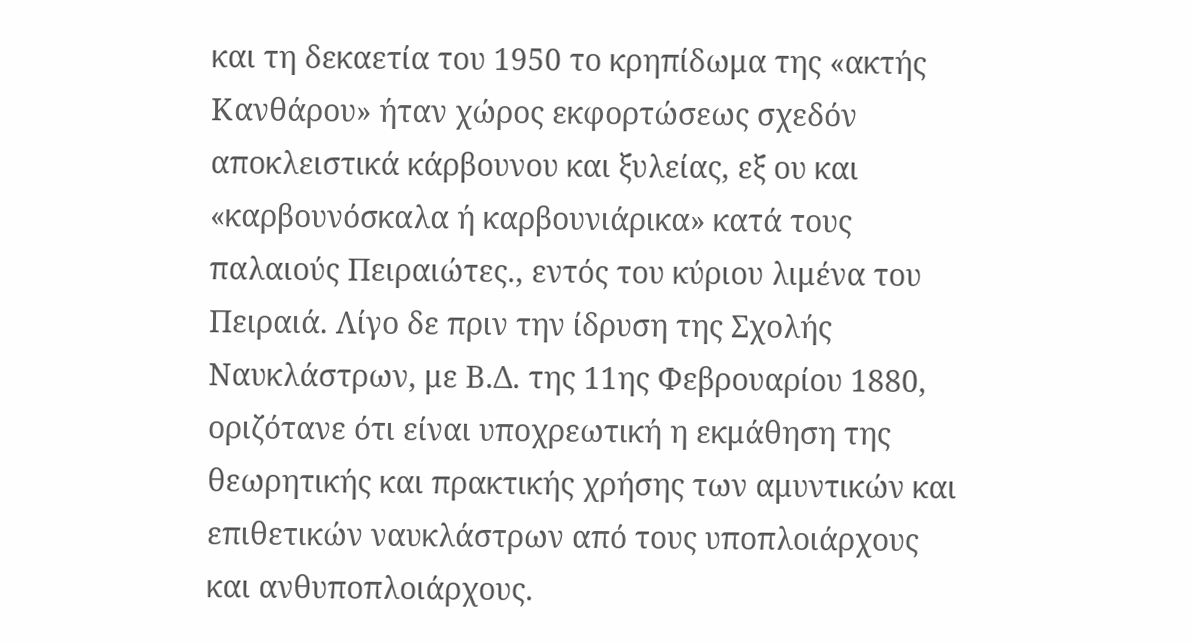και τη δεκαετία του 1950 το κρηπίδωμα της «ακτής Κανθάρου» ήταν χώρος εκφορτώσεως σχεδόν αποκλειστικά κάρβουνου και ξυλείας, εξ ου και «καρβουνόσκαλα ή καρβουνιάρικα» κατά τους παλαιούς Πειραιώτες., εντός του κύριου λιμένα του Πειραιά. Λίγο δε πριν την ίδρυση της Σχολής Ναυκλάστρων, με Β.Δ. της 11ης Φεβρουαρίου 1880, οριζότανε ότι είναι υποχρεωτική η εκμάθηση της θεωρητικής και πρακτικής χρήσης των αμυντικών και επιθετικών ναυκλάστρων από τους υποπλοιάρχους και ανθυποπλοιάρχους.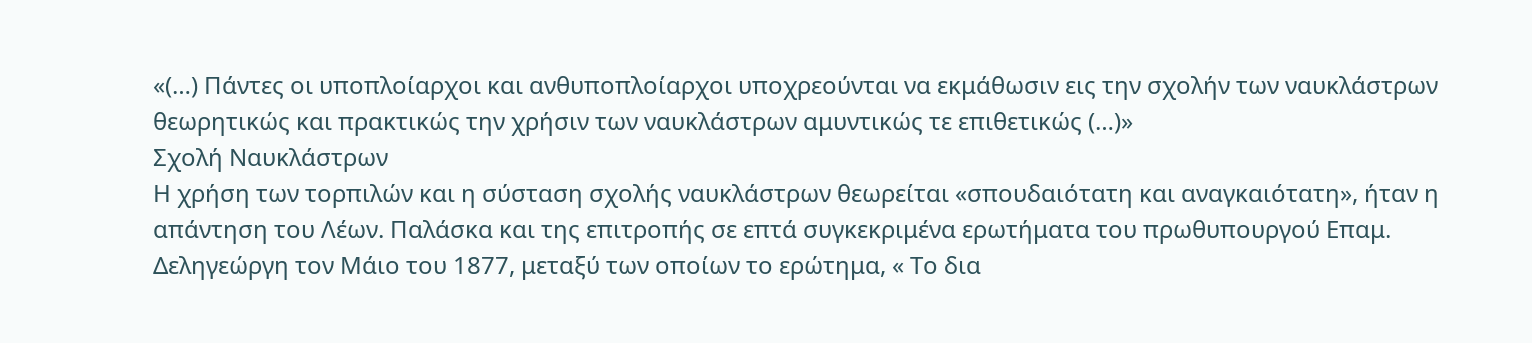«(…) Πάντες οι υποπλοίαρχοι και ανθυποπλοίαρχοι υποχρεούνται να εκμάθωσιν εις την σχολήν των ναυκλάστρων θεωρητικώς και πρακτικώς την χρήσιν των ναυκλάστρων αμυντικώς τε επιθετικώς (…)»
Σχολή Ναυκλάστρων
Η χρήση των τορπιλών και η σύσταση σχολής ναυκλάστρων θεωρείται «σπουδαιότατη και αναγκαιότατη», ήταν η απάντηση του Λέων. Παλάσκα και της επιτροπής σε επτά συγκεκριμένα ερωτήματα του πρωθυπουργού Επαμ. Δεληγεώργη τον Μάιο του 1877, μεταξύ των οποίων το ερώτημα, « Το δια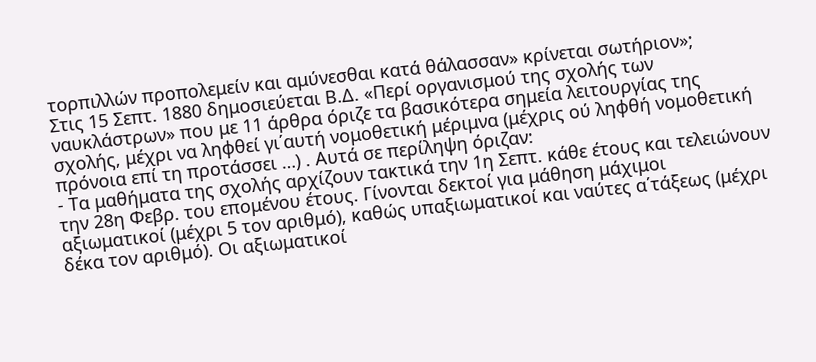τορπιλλών προπολεμείν και αμύνεσθαι κατά θάλασσαν» κρίνεται σωτήριον»;
Στις 15 Σεπτ. 1880 δημοσιεύεται Β.Δ. «Περί οργανισμού της σχολής των ναυκλάστρων» που με 11 άρθρα όριζε τα βασικότερα σημεία λειτουργίας της σχολής, μέχρι να ληφθεί γι΄αυτή νομοθετική μέριμνα (μέχρις ού ληφθή νομοθετική πρόνοια επί τη προτάσσει …) . Αυτά σε περίληψη όριζαν:
- Τα μαθήματα της σχολής αρχίζουν τακτικά την 1η Σεπτ. κάθε έτους και τελειώνουν την 28η Φεβρ. του επομένου έτους. Γίνονται δεκτοί για μάθηση μάχιμοι αξιωματικοί (μέχρι 5 τον αριθμό), καθώς υπαξιωματικοί και ναύτες α΄τάξεως (μέχρι δέκα τον αριθμό). Οι αξιωματικοί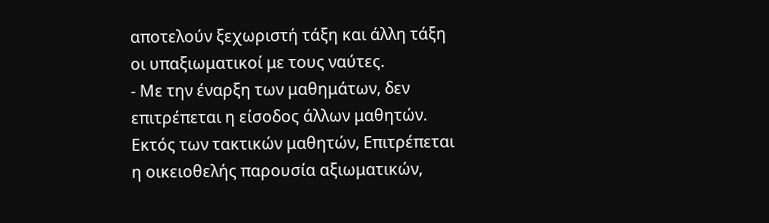αποτελούν ξεχωριστή τάξη και άλλη τάξη οι υπαξιωματικοί με τους ναύτες.
- Με την έναρξη των μαθημάτων, δεν επιτρέπεται η είσοδος άλλων μαθητών. Εκτός των τακτικών μαθητών, Επιτρέπεται η οικειοθελής παρουσία αξιωματικών,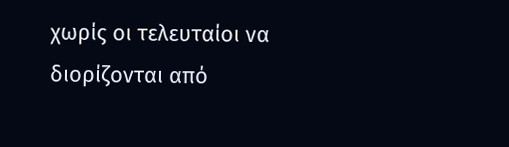χωρίς οι τελευταίοι να διορίζονται από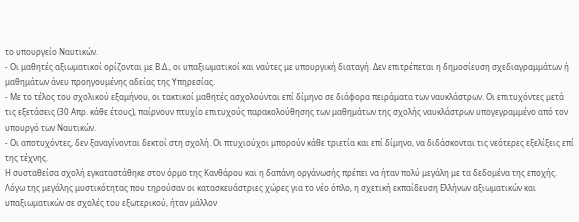το υπουργείο Ναυτικών.
- Οι μαθητές αξιωματικοί ορίζονται με Β.Δ., οι υπαξιωματικοί και ναύτες με υπουργική διαταγή. Δεν επιτρέπεται η δημοσίευση σχεδιαγραμμάτων ή μαθημάτων άνευ προηγουμένης αδείας της Υπηρεσίας.
- Με το τέλος του σχολικού εξαμήνου, οι τακτικοί μαθητές ασχολούνται επί δίμηνο σε διάφορα πειράματα των ναυκλάστρων. Οι επιτυχόντες μετά τις εξετάσεις (30 Απρ. κάθε έτους), παίρνουν πτυχίο επιτυχούς παρακολούθησης των μαθημάτων της σχολής ναυκλάστρων υπογεγραμμένο από τον υπουργό των Ναυτικών.
- Οι αποτυχόντες, δεν ξαναγίνονται δεκτοί στη σχολή. Οι πτυχιούχοι μπορούν κάθε τριετία και επί δίμηνο, να διδάσκονται τις νεότερες εξελίξεις επί της τέχνης.
Η συσταθείσα σχολή εγκαταστάθηκε στον όρμο της Κανθάρου και η δαπάνη οργάνωσής πρέπει να ήταν πολύ μεγάλη με τα δεδομένα της εποχής.
Λόγω της μεγάλης μυστικότητας που τηρούσαν οι κατασκευάστριες χώρες για το νέο όπλο, η σχετική εκπαίδευση Ελλήνων αξιωματικών και υπαξιωματικών σε σχολές του εξωτερικού, ήταν μάλλον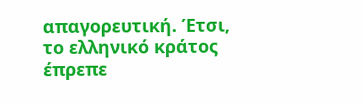απαγορευτική. Έτσι, το ελληνικό κράτος έπρεπε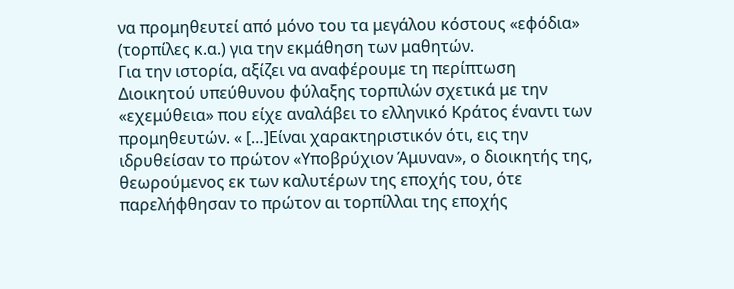να προμηθευτεί από μόνο του τα μεγάλου κόστους «εφόδια» (τορπίλες κ.α.) για την εκμάθηση των μαθητών.
Για την ιστορία, αξίζει να αναφέρουμε τη περίπτωση Διοικητού υπεύθυνου φύλαξης τορπιλών σχετικά με την «εχεμύθεια» που είχε αναλάβει το ελληνικό Κράτος έναντι των προμηθευτών. « […]Είναι χαρακτηριστικόν ότι, εις την ιδρυθείσαν το πρώτον «Υποβρύχιον Άμυναν», ο διοικητής της, θεωρούμενος εκ των καλυτέρων της εποχής του, ότε παρελήφθησαν το πρώτον αι τορπίλλαι της εποχής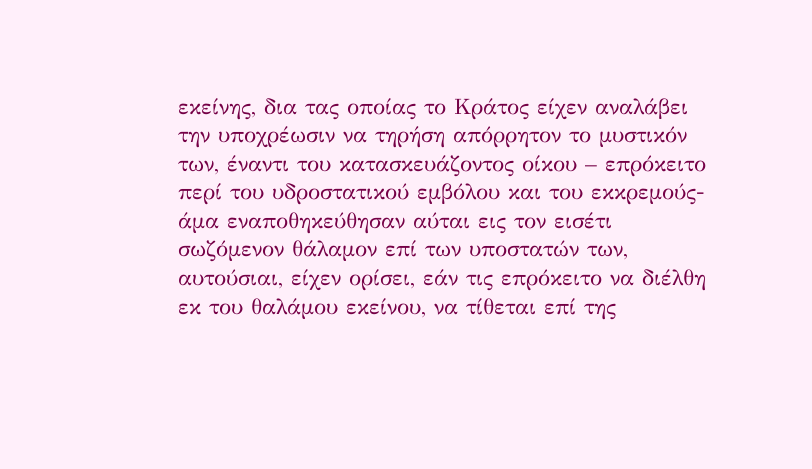εκείνης, δια τας οποίας το Κράτος είχεν αναλάβει την υποχρέωσιν να τηρήση απόρρητον το μυστικόν των, έναντι του κατασκευάζοντος οίκου – επρόκειτο περί του υδροστατικού εμβόλου και του εκκρεμούς- άμα εναποθηκεύθησαν αύται εις τον εισέτι σωζόμενον θάλαμον επί των υποστατών των, αυτούσιαι, είχεν ορίσει, εάν τις επρόκειτο να διέλθη εκ του θαλάμου εκείνου, να τίθεται επί της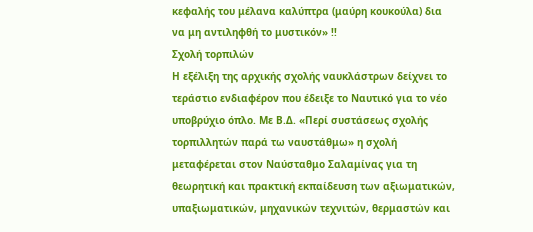κεφαλής του μέλανα καλύπτρα (μαύρη κουκούλα) δια να μη αντιληφθή το μυστικόν» !!
Σχολή τορπιλών
Η εξέλιξη της αρχικής σχολής ναυκλάστρων δείχνει το τεράστιο ενδιαφέρον που έδειξε το Ναυτικό για το νέο υποβρύχιο όπλο. Με Β.Δ. «Περί συστάσεως σχολής τορπιλλητών παρά τω ναυστάθμω» η σχολή μεταφέρεται στον Ναύσταθμο Σαλαμίνας για τη θεωρητική και πρακτική εκπαίδευση των αξιωματικών, υπαξιωματικών, μηχανικών τεχνιτών, θερμαστών και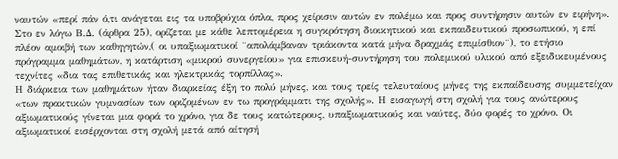ναυτών «περί πάν ό,τι ανάγεται εις τα υποβρύχια όπλα, προς χείρισιν αυτών εν πολέμω και προς συντήρησιν αυτών εν ειρήνη». Στο εν λόγω Β.Δ. (άρθρα 25), ορίζεται με κάθε λεπτομέρεια η συγκρότηση διοικητικού και εκπαιδευτικού προσωπικού, η επί πλέον αμοιβή των καθηγητών,( οι υπαξιωματικοί ¨απολάμβαναν τριάκοντα κατά μήνα δραχμάς επιμίσθιον¨), το ετήσιο πρόγραμμα μαθημάτων, η κατάρτιση «μικρού συνεργείου» για επισκευή-συντήρηση του πολεμικού υλικού από εξειδικευμένους τεχνίτες «δια τας επιθετικάς και ηλεκτρικάς τορπίλλας».
Η διάρκεια των μαθημάτων ήταν διαρκείας έξη το πολύ μήνες, και τους τρείς τελευταίους μήνες της εκπαίδευσης συμμετείχαν «των πρακτικών γυμνασίων των οριζομένων εν τω προγράμματι της σχολής». Η εισαγωγή στη σχολή για τους ανώτερους αξιωματικούς γίνεται μια φορά το χρόνο, για δε τους κατώτερους, υπαξιωματικούς και ναύτες, δύο φορές το χρόνο. Οι αξιωματικοί εισέρχονται στη σχολή μετά από αίτησή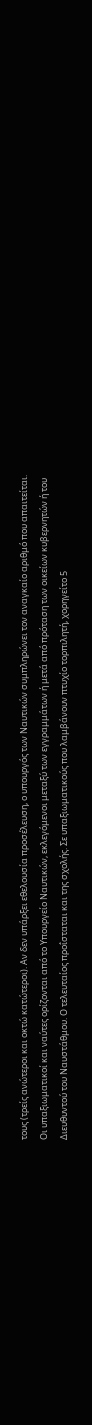τους (τρείς ανώτεροι και οκτώ κατώτεροι). Αν δεν υπάρξει εθελουσία προσέλευση, ο υπουργός των Ναυτικών συμπληρώνει τον αναγκαίο αριθμό που απαιτείται. Οι υπαξιωματικοί και ναύτες ορίζονται από το Υπουργείο Ναυτικών, εκλεγόμενοι μεταξύ των εγγραμμάτων ή μετά από πρόταση των οικείων κυβερνητών ή του Διευθυντού του Ναυστάθμου. Ο τελευταίος προΐσταται και της σχολής. Σε υπαξιωματικούς που λαμβάνουν πτυχίο τορπιλητή, χορηγείτο 5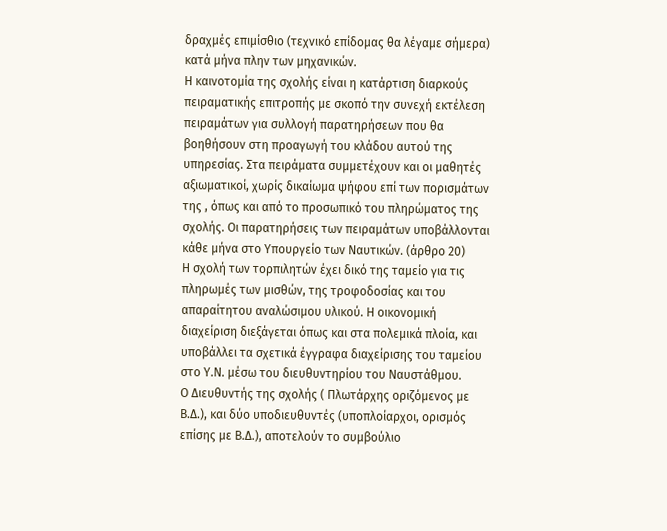δραχμές επιμίσθιο (τεχνικό επίδομας θα λέγαμε σήμερα) κατά μήνα πλην των μηχανικών.
Η καινοτομία της σχολής είναι η κατάρτιση διαρκούς πειραματικής επιτροπής με σκοπό την συνεχή εκτέλεση πειραμάτων για συλλογή παρατηρήσεων που θα βοηθήσουν στη προαγωγή του κλάδου αυτού της υπηρεσίας. Στα πειράματα συμμετέχουν και οι μαθητές αξιωματικοί, χωρίς δικαίωμα ψήφου επί των πορισμάτων της , όπως και από το προσωπικό του πληρώματος της σχολής. Οι παρατηρήσεις των πειραμάτων υποβάλλονται κάθε μήνα στο Υπουργείο των Ναυτικών. (άρθρο 20)
Η σχολή των τορπιλητών έχει δικό της ταμείο για τις πληρωμές των μισθών, της τροφοδοσίας και του απαραίτητου αναλώσιμου υλικού. Η οικονομική διαχείριση διεξάγεται όπως και στα πολεμικά πλοία, και υποβάλλει τα σχετικά έγγραφα διαχείρισης του ταμείου στο Υ.Ν. μέσω του διευθυντηρίου του Ναυστάθμου.
Ο Διευθυντής της σχολής ( Πλωτάρχης οριζόμενος με Β.Δ.), και δύο υποδιευθυντές (υποπλοίαρχοι, ορισμός επίσης με Β.Δ.), αποτελούν το συμβούλιο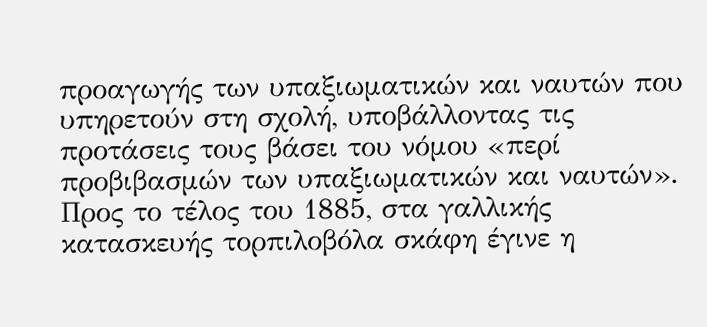προαγωγής των υπαξιωματικών και ναυτών που υπηρετούν στη σχολή, υποβάλλοντας τις προτάσεις τους βάσει του νόμου «περί προβιβασμών των υπαξιωματικών και ναυτών».
Προς το τέλος του 1885, στα γαλλικής κατασκευής τορπιλοβόλα σκάφη έγινε η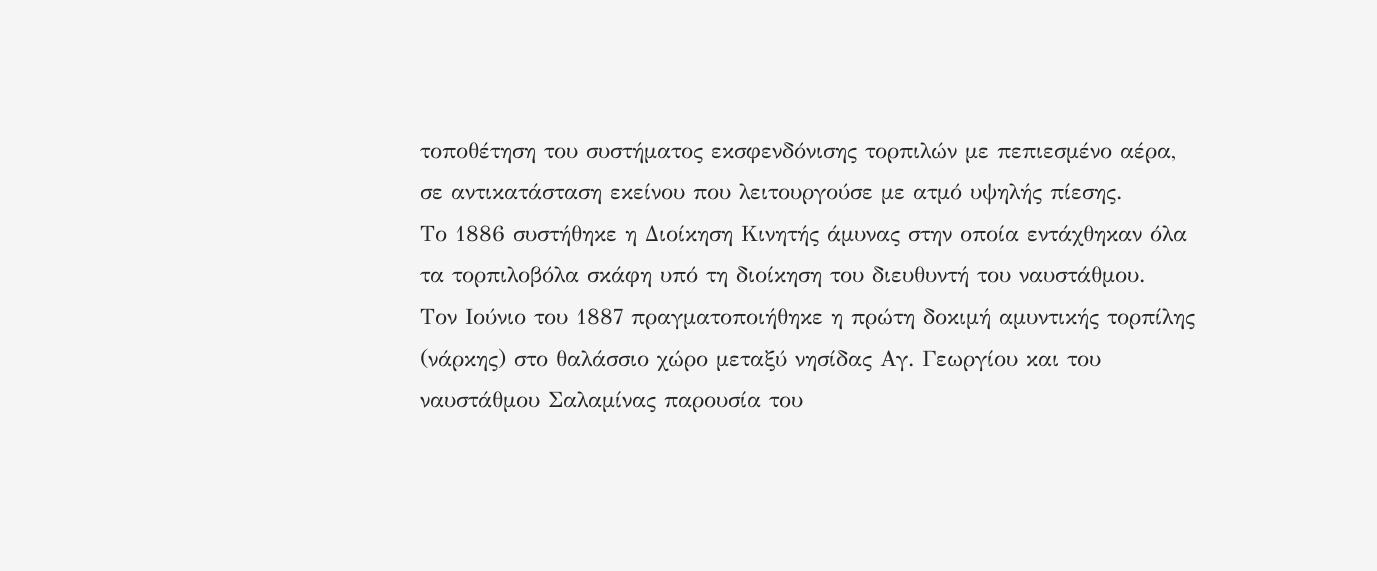τοποθέτηση του συστήματος εκσφενδόνισης τορπιλών με πεπιεσμένο αέρα, σε αντικατάσταση εκείνου που λειτουργούσε με ατμό υψηλής πίεσης.
Το 1886 συστήθηκε η Διοίκηση Κινητής άμυνας στην οποία εντάχθηκαν όλα τα τορπιλοβόλα σκάφη υπό τη διοίκηση του διευθυντή του ναυστάθμου.
Τον Ιούνιο του 1887 πραγματοποιήθηκε η πρώτη δοκιμή αμυντικής τορπίλης (νάρκης) στο θαλάσσιο χώρο μεταξύ νησίδας Αγ. Γεωργίου και του ναυστάθμου Σαλαμίνας παρουσία του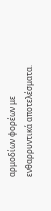αρμοδίων φορέων με ενθαρρυντικά αποτελέσματα.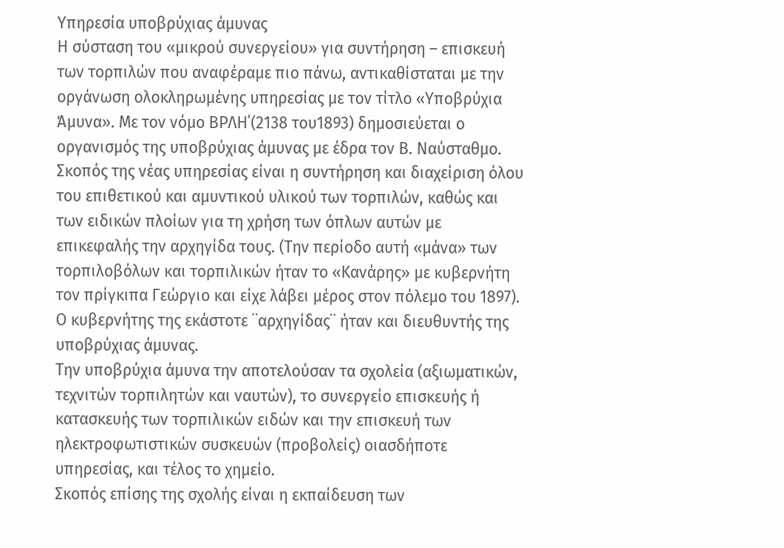Υπηρεσία υποβρύχιας άμυνας
Η σύσταση του «μικρού συνεργείου» για συντήρηση – επισκευή των τορπιλών που αναφέραμε πιο πάνω, αντικαθίσταται με την οργάνωση ολοκληρωμένης υπηρεσίας με τον τίτλο «Υποβρύχια Άμυνα». Με τον νόμο ΒΡΛΗ΄(2138 του1893) δημοσιεύεται ο οργανισμός της υποβρύχιας άμυνας με έδρα τον Β. Ναύσταθμο. Σκοπός της νέας υπηρεσίας είναι η συντήρηση και διαχείριση όλου του επιθετικού και αμυντικού υλικού των τορπιλών, καθώς και των ειδικών πλοίων για τη χρήση των όπλων αυτών με επικεφαλής την αρχηγίδα τους. (Την περίοδο αυτή «μάνα» των τορπιλοβόλων και τορπιλικών ήταν το «Κανάρης» με κυβερνήτη τον πρίγκιπα Γεώργιο και είχε λάβει μέρος στον πόλεμο του 1897). Ο κυβερνήτης της εκάστοτε ¨αρχηγίδας¨ ήταν και διευθυντής της υποβρύχιας άμυνας.
Την υποβρύχια άμυνα την αποτελούσαν τα σχολεία (αξιωματικών, τεχνιτών τορπιλητών και ναυτών), το συνεργείο επισκευής ή κατασκευής των τορπιλικών ειδών και την επισκευή των ηλεκτροφωτιστικών συσκευών (προβολείς) οιασδήποτε υπηρεσίας, και τέλος το χημείο.
Σκοπός επίσης της σχολής είναι η εκπαίδευση των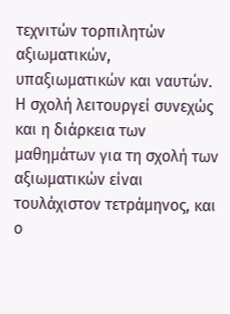τεχνιτών τορπιλητών αξιωματικών, υπαξιωματικών και ναυτών. Η σχολή λειτουργεί συνεχώς και η διάρκεια των μαθημάτων για τη σχολή των αξιωματικών είναι τουλάχιστον τετράμηνος, και ο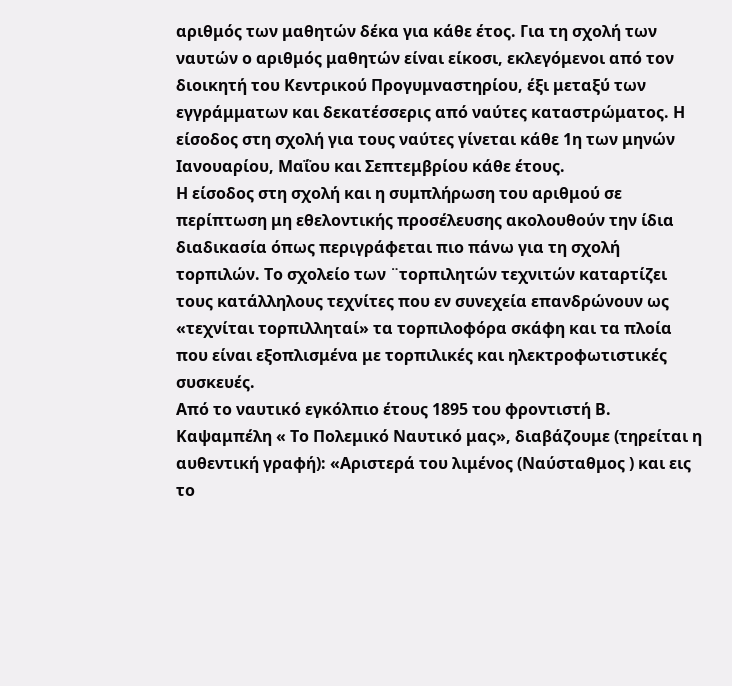αριθμός των μαθητών δέκα για κάθε έτος. Για τη σχολή των ναυτών ο αριθμός μαθητών είναι είκοσι, εκλεγόμενοι από τον διοικητή του Κεντρικού Προγυμναστηρίου, έξι μεταξύ των εγγράμματων και δεκατέσσερις από ναύτες καταστρώματος. Η είσοδος στη σχολή για τους ναύτες γίνεται κάθε 1η των μηνών Ιανουαρίου, Μαΐου και Σεπτεμβρίου κάθε έτους.
Η είσοδος στη σχολή και η συμπλήρωση του αριθμού σε περίπτωση μη εθελοντικής προσέλευσης ακολουθούν την ίδια διαδικασία όπως περιγράφεται πιο πάνω για τη σχολή τορπιλών. Το σχολείο των ¨τορπιλητών τεχνιτών καταρτίζει τους κατάλληλους τεχνίτες που εν συνεχεία επανδρώνουν ως «τεχνίται τορπιλληταί» τα τορπιλοφόρα σκάφη και τα πλοία που είναι εξοπλισμένα με τορπιλικές και ηλεκτροφωτιστικές συσκευές.
Από το ναυτικό εγκόλπιο έτους 1895 του φροντιστή Β. Καψαμπέλη « Το Πολεμικό Ναυτικό μας», διαβάζουμε (τηρείται η αυθεντική γραφή): «Αριστερά του λιμένος (Ναύσταθμος ) και εις το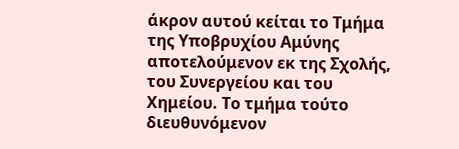άκρον αυτού κείται το Τμήμα της Υποβρυχίου Αμύνης αποτελούμενον εκ της Σχολής, του Συνεργείου και του Χημείου. Το τμήμα τούτο διευθυνόμενον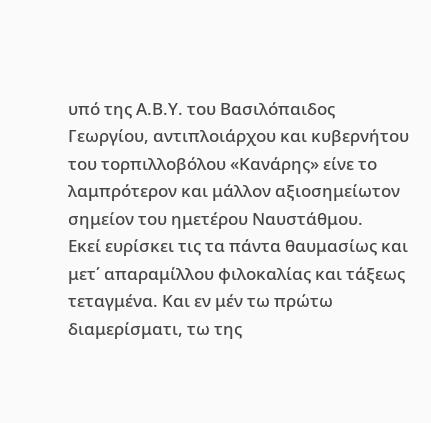υπό της Α.Β.Υ. του Βασιλόπαιδος Γεωργίου, αντιπλοιάρχου και κυβερνήτου του τορπιλλοβόλου «Κανάρης» είνε το λαμπρότερον και μάλλον αξιοσημείωτον σημείον του ημετέρου Ναυστάθμου.
Εκεί ευρίσκει τις τα πάντα θαυμασίως και μετ΄ απαραμίλλου φιλοκαλίας και τάξεως τεταγμένα. Και εν μέν τω πρώτω διαμερίσματι, τω της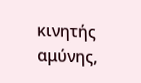κινητής αμύνης,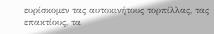ευρίσκομεν τας αυτοκινήτους τορπίλλας, τας επακτίους, τα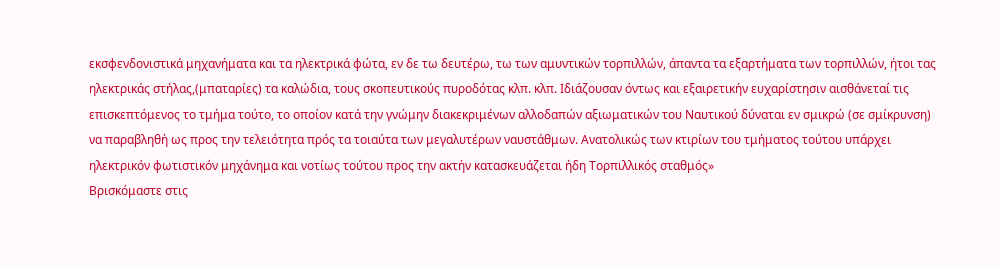εκσφενδονιστικά μηχανήματα και τα ηλεκτρικά φώτα, εν δε τω δευτέρω, τω των αμυντικών τορπιλλών, άπαντα τα εξαρτήματα των τορπιλλών, ήτοι τας ηλεκτρικάς στήλας,(μπαταρίες) τα καλώδια, τους σκοπευτικούς πυροδότας κλπ. κλπ. Ιδιάζουσαν όντως και εξαιρετικήν ευχαρίστησιν αισθάνεταί τις επισκεπτόμενος το τμήμα τούτο, το οποίον κατά την γνώμην διακεκριμένων αλλοδαπών αξιωματικών του Ναυτικού δύναται εν σμικρώ (σε σμίκρυνση) να παραβληθή ως προς την τελειότητα πρός τα τοιαύτα των μεγαλυτέρων ναυστάθμων. Ανατολικώς των κτιρίων του τμήματος τούτου υπάρχει ηλεκτρικόν φωτιστικόν μηχάνημα και νοτίως τούτου προς την ακτήν κατασκευάζεται ήδη Τορπιλλικός σταθμός»
Βρισκόμαστε στις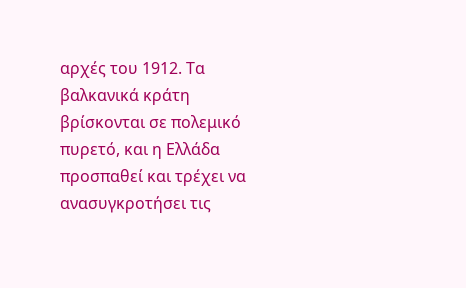αρχές του 1912. Τα βαλκανικά κράτη βρίσκονται σε πολεμικό πυρετό, και η Ελλάδα προσπαθεί και τρέχει να ανασυγκροτήσει τις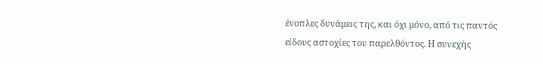ένοπλες δυνάμεις της, και όχι μόνο, από τις παντός είδους αστοχίες του παρελθόντος. Η συνεχής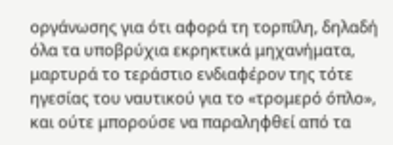οργάνωσης για ότι αφορά τη τορπίλη, δηλαδή όλα τα υποβρύχια εκρηκτικά μηχανήματα, μαρτυρά το τεράστιο ενδιαφέρον της τότε ηγεσίας του ναυτικού για το «τρομερό όπλο», και ούτε μπορούσε να παραληφθεί από τα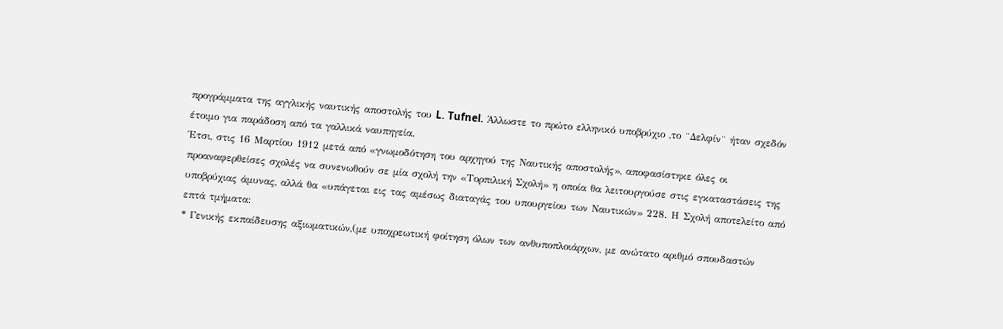προγράμματα της αγγλικής ναυτικής αποστολής του L. Tufnel. Άλλωστε το πρώτο ελληνικό υποβρύχιο ,το ¨Δελφίν¨ ήταν σχεδόν έτοιμο για παράδοση από τα γαλλικά ναυπηγεία.
Έτσι, στις 16 Μαρτίου 1912 μετά από «γνωμοδότηση του αρχηγού της Ναυτικής αποστολής», αποφασίστηκε όλες οι προαναφερθείσες σχολές να συνενωθούν σε μία σχολή την «Τορπιλική Σχολή» η οποία θα λειτουργούσε στις εγκαταστάσεις της υποβρύχιας άμυνας, αλλά θα «υπάγεται εις τας αμέσως διαταγάς του υπουργείου των Ναυτικών» 228. Η Σχολή αποτελείτο από επτά τμήματα:
* Γενικής εκπαίδευσης αξιωματικών,(με υποχρεωτική φοίτηση όλων των ανθυποπλοιάρχων, με ανώτατο αριθμό σπουδαστών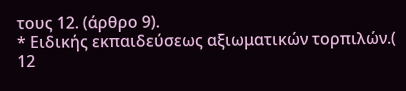τους 12. (άρθρο 9).
* Ειδικής εκπαιδεύσεως αξιωματικών τορπιλών.( 12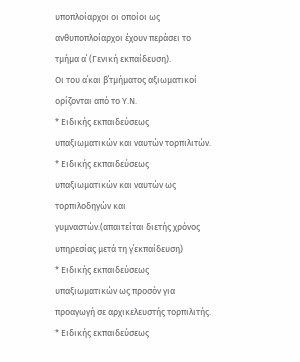υποπλοίαρχοι οι οποίοι ως ανθυποπλοίαρχοι έχουν περάσει το τμήμα α΄ (Γενική εκπαίδευση).
Οι του α΄και β΄τμήματος αξιωματικοί ορίζονται από το Υ.Ν.
* Ειδικής εκπαιδεύσεως υπαξιωματικών και ναυτών τορπιλιτών.
* Ειδικής εκπαιδεύσεως υπαξιωματικών και ναυτών ως τορπιλοδηγών και γυμναστών.(απαιτείται διετής χρόνος υπηρεσίας μετά τη γ΄εκπαίδευση)
* Ειδικής εκπαιδεύσεως υπαξιωματικών ως προσόν για προαγωγή σε αρχικελευστής τορπιλιτής.
* Ειδικής εκπαιδεύσεως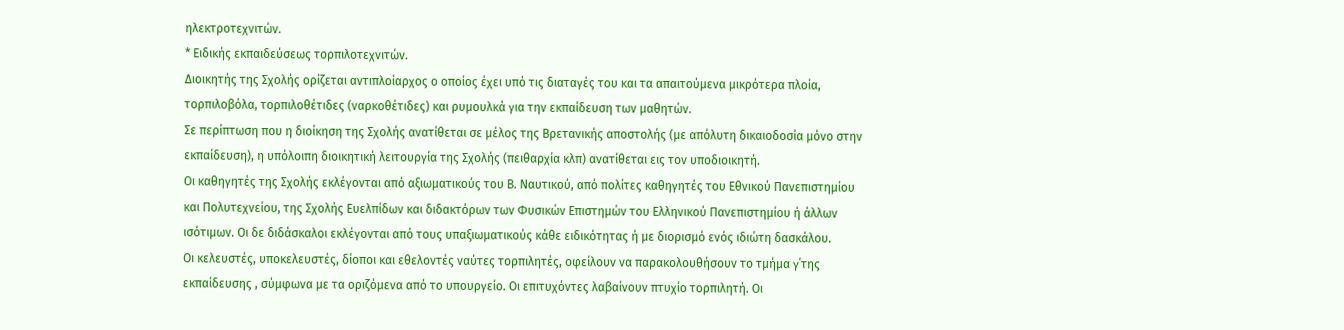ηλεκτροτεχνιτών.
* Ειδικής εκπαιδεύσεως τορπιλοτεχνιτών.
Διοικητής της Σχολής ορίζεται αντιπλοίαρχος ο οποίος έχει υπό τις διαταγές του και τα απαιτούμενα μικρότερα πλοία, τορπιλοβόλα, τορπιλοθέτιδες (ναρκοθέτιδες) και ρυμουλκά για την εκπαίδευση των μαθητών.
Σε περίπτωση που η διοίκηση της Σχολής ανατίθεται σε μέλος της Βρετανικής αποστολής (με απόλυτη δικαιοδοσία μόνο στην εκπαίδευση), η υπόλοιπη διοικητική λειτουργία της Σχολής (πειθαρχία κλπ) ανατίθεται εις τον υποδιοικητή.
Οι καθηγητές της Σχολής εκλέγονται από αξιωματικούς του Β. Ναυτικού, από πολίτες καθηγητές του Εθνικού Πανεπιστημίου και Πολυτεχνείου, της Σχολής Ευελπίδων και διδακτόρων των Φυσικών Επιστημών του Ελληνικού Πανεπιστημίου ή άλλων ισότιμων. Οι δε διδάσκαλοι εκλέγονται από τους υπαξιωματικούς κάθε ειδικότητας ή με διορισμό ενός ιδιώτη δασκάλου.
Οι κελευστές, υποκελευστές, δίοποι και εθελοντές ναύτες τορπιλητές, οφείλουν να παρακολουθήσουν το τμήμα γ΄της εκπαίδευσης , σύμφωνα με τα οριζόμενα από το υπουργείο. Οι επιτυχόντες λαβαίνουν πτυχίο τορπιλητή. Οι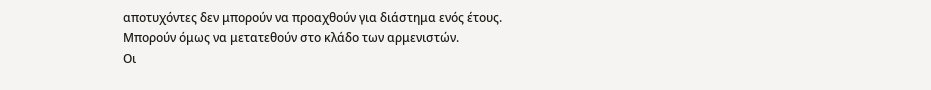αποτυχόντες δεν μπορούν να προαχθούν για διάστημα ενός έτους. Μπορούν όμως να μετατεθούν στο κλάδο των αρμενιστών.
Οι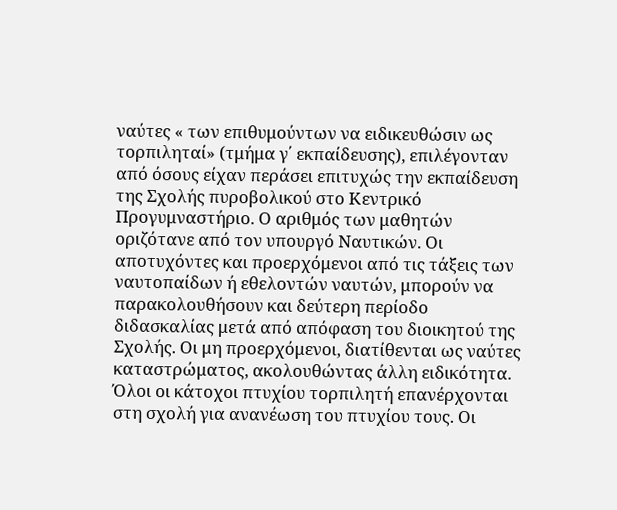ναύτες « των επιθυμούντων να ειδικευθώσιν ως τορπιληταί» (τμήμα γ΄ εκπαίδευσης), επιλέγονταν από όσους είχαν περάσει επιτυχώς την εκπαίδευση της Σχολής πυροβολικού στο Κεντρικό Προγυμναστήριο. Ο αριθμός των μαθητών οριζότανε από τον υπουργό Ναυτικών. Οι αποτυχόντες και προερχόμενοι από τις τάξεις των ναυτοπαίδων ή εθελοντών ναυτών, μπορούν να παρακολουθήσουν και δεύτερη περίοδο διδασκαλίας μετά από απόφαση του διοικητού της Σχολής. Οι μη προερχόμενοι, διατίθενται ως ναύτες καταστρώματος, ακολουθώντας άλλη ειδικότητα.
Όλοι οι κάτοχοι πτυχίου τορπιλητή επανέρχονται στη σχολή για ανανέωση του πτυχίου τους. Οι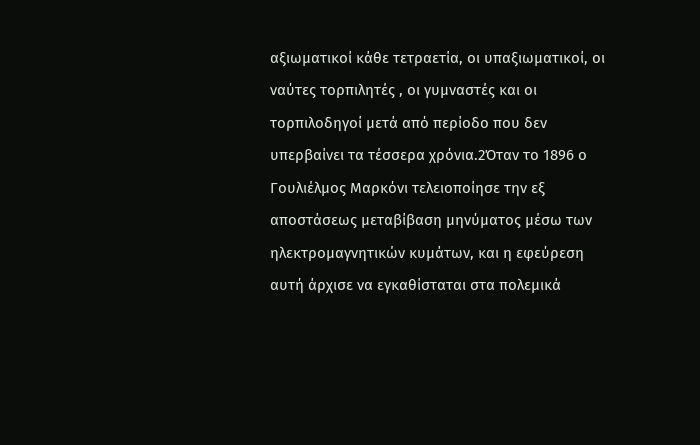αξιωματικοί κάθε τετραετία, οι υπαξιωματικοί, οι ναύτες τορπιλητές , οι γυμναστές και οι τορπιλοδηγοί μετά από περίοδο που δεν υπερβαίνει τα τέσσερα χρόνια.2Όταν το 1896 ο Γουλιέλμος Μαρκόνι τελειοποίησε την εξ αποστάσεως μεταβίβαση μηνύματος μέσω των ηλεκτρομαγνητικών κυμάτων, και η εφεύρεση αυτή άρχισε να εγκαθίσταται στα πολεμικά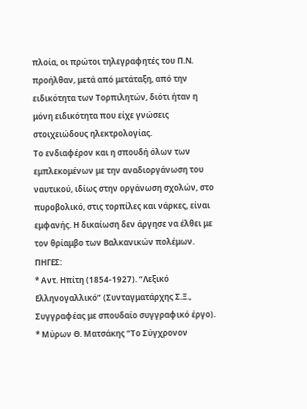πλοία, οι πρώτοι τηλεγραφητές του Π.Ν. προήλθαν, μετά από μετάταξη, από την ειδικότητα των Τορπιλητών, διότι ήταν η μόνη ειδικότητα που είχε γνώσεις στοιχειώδους ηλεκτρολογίας.
Το ενδιαφέρον και η σπουδή όλων των εμπλεκομένων με την αναδιοργάνωση του ναυτικού, ιδίως στην οργάνωση σχολών, στο πυροβολικό, στις τορπίλες και νάρκες, είναι εμφανής. Η δικαίωση δεν άργησε να έλθει με τον θρίαμβο των Βαλκανικών πολέμων.
ΠΗΓΕΣ:
* Αντ. Ηπίτη (1854-1927). “Λεξικό Ελληνογαλλικό” (Συνταγματάρχης Σ.Ξ., Συγγραφέας με σπουδαίο συγγραφικό έργο).
* Μύρων Θ. Ματσάκης “Το Σύγχρονον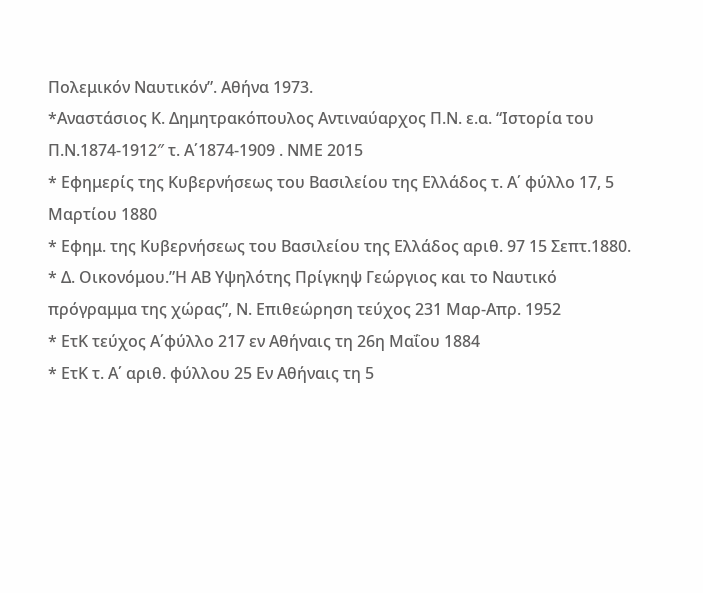Πολεμικόν Ναυτικόν”. Αθήνα 1973.
*Αναστάσιος Κ. Δημητρακόπουλος Αντιναύαρχος Π.Ν. ε.α. “Ιστορία του Π.Ν.1874-1912″ τ. Α΄1874-1909 . ΝΜΕ 2015
* Εφημερίς της Κυβερνήσεως του Βασιλείου της Ελλάδος τ. Α΄ φύλλο 17, 5 Μαρτίου 1880
* Εφημ. της Κυβερνήσεως του Βασιλείου της Ελλάδος αριθ. 97 15 Σεπτ.1880.
* Δ. Οικονόμου.”Η ΑΒ Υψηλότης Πρίγκηψ Γεώργιος και το Ναυτικό πρόγραμμα της χώρας”, Ν. Επιθεώρηση τεύχος 231 Μαρ-Απρ. 1952
* ΕτΚ τεύχος Α΄φύλλο 217 εν Αθήναις τη 26η Μαΐου 1884
* ΕτΚ τ. Α΄ αριθ. φύλλου 25 Εν Αθήναις τη 5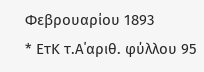Φεβρουαρίου 1893
* ΕτΚ τ.Α΄αριθ. φύλλου 95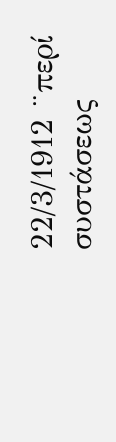22/3/1912 ¨περί συστάσεως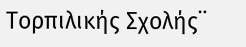Τορπιλικής Σχολής¨